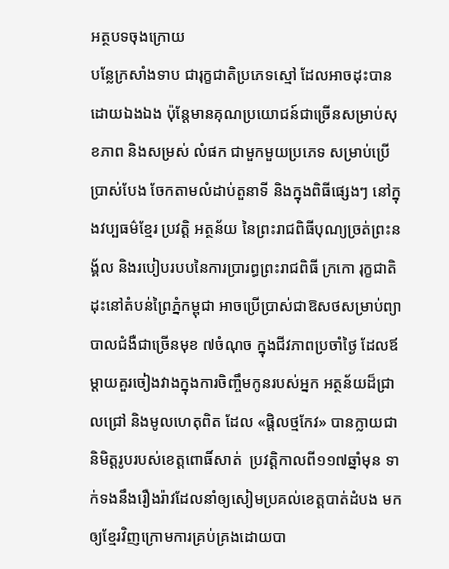អត្ថបទចុងក្រោយ
បន្លែក្រសាំងទាប ជារុក្ខជាតិប្រភេទស្មៅ ដែលអាចដុះបានដោយឯងឯង ប៉ុន្តែមានគុណប្រយោជន៍ជាច្រើនសម្រាប់សុខភាព និងសម្រស់ លំផក ជាមួកមួយប្រភេទ សម្រាប់ប្រើប្រាស់បែង ចែកតាមលំដាប់តួនាទី និងក្នុងពិធីផ្សេងៗ នៅក្នុងវប្បធម៌ខ្មែរ ប្រវត្តិ អត្ថន័យ នៃព្រះរាជពិធីបុណ្យច្រត់ព្រះនង្គ័ល និងរបៀបរបបនៃការប្រារព្ធព្រះរាជពិធី ក្រកោ រុក្ខជាតិដុះនៅតំបន់ព្រៃភ្នំកម្ពុជា អាចប្រើប្រាស់ជាឱសថសម្រាប់ព្យាបាលជំងឺជាច្រើនមុខ ៧ចំណុច ក្នុងជីវភាពប្រចាំថ្ងៃ ដែលឪម្តាយគួរចៀងវាងក្នុងការចិញ្ចឹមកូនរបស់អ្នក អត្ថន័យដ៏ជ្រាលជ្រៅ និងមូលហេតុពិត ដែល «ផ្តិលថ្មកែវ» បានក្លាយជានិមិត្តរូបរបស់ខេត្តពោធិ៍សាត់  ប្រវត្តិកាលពី១១៧ឆ្នាំមុន ទាក់ទងនឹងរឿងរ៉ាវដែលនាំឲ្យសៀមប្រគល់ខេត្តបាត់ដំបង មកឲ្យខ្មែរវិញក្រោមការគ្រប់គ្រងដោយបា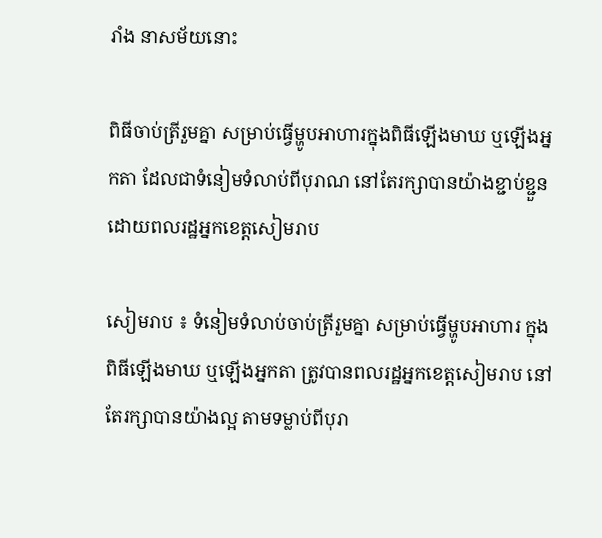រាំង នាសម័យនោះ

ពិធីចាប់ត្រីរួមគ្នា សម្រាប់ធ្វើម្ហូបអាហារក្នុងពិធីឡើងមាឃ ឬឡើងអ្នកតា ដែលជាទំនៀមទំលាប់ពីបុរាណ នៅតែរក្សាបានយ៉ាងខ្ជាប់ខ្ជួនដោយពលរដ្ឋអ្នកខេត្តសៀមរាប

សៀមរាប ៖ ទំនៀមទំលាប់ចាប់ត្រីរួមគ្នា សម្រាប់ធ្វើម្ហូបអាហារ ក្នុងពិធីឡើងមាឃ ឬឡើងអ្នកតា ត្រូវបានពលរដ្ឋអ្នកខេត្តសៀមរាប នៅតែរក្សាបានយ៉ាងល្អ តាមទម្លាប់ពីបុរា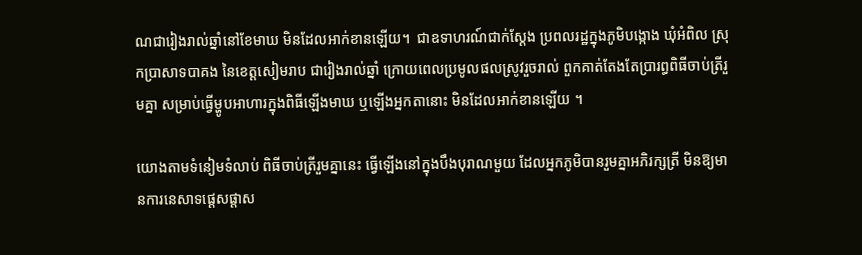ណជារៀងរាល់ឆ្នាំនៅខែមាឃ មិនដែលអាក់ខានឡើយ។  ជាឧទាហរណ៍ជាក់ស្តែង ប្រពលរដ្ឋក្នុងភូមិបង្កោង ឃុំអំពិល ស្រុកប្រាសាទបាគង នៃខេត្តសៀមរាប ជារៀងរាល់ឆ្នាំ ក្រោយពេលប្រមូលផលស្រូវរួចរាល់ ពួកគាត់តែងតែប្រារព្ធពិធីចាប់ត្រីរួមគ្នា សម្រាប់ធ្វើម្ហូបអាហារក្នុងពិធីឡើងមាឃ ឬឡើងអ្នកតានោះ មិនដែលអាក់ខានឡើយ ។

យោងតាមទំនៀមទំលាប់ ពិធីចាប់ត្រីរួមគ្នានេះ ធ្វើឡើងនៅក្នុងបឹងបុរាណមួយ ដែលអ្នកភូមិបានរួមគ្នាអភិរក្សត្រី មិនឱ្យមានការនេសាទផ្តេសផ្តាស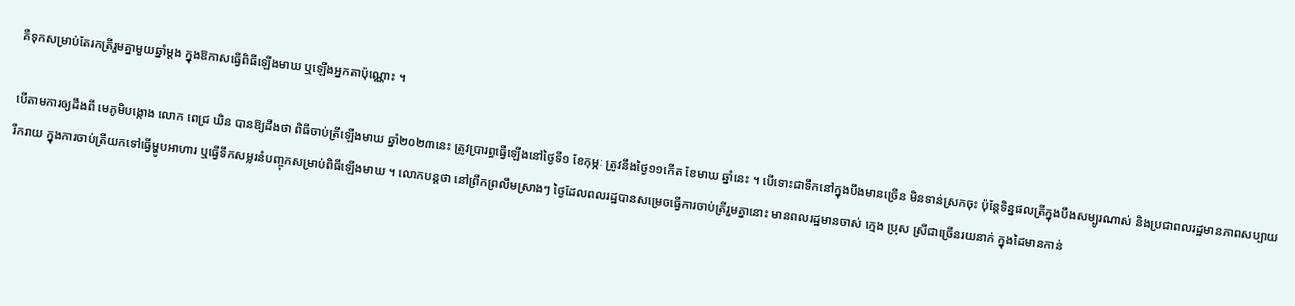គឺទុកសម្រាប់តែរកត្រីរួមគ្នាមួយឆ្នាំម្តង ក្នុងឱកាសធ្វើពិធីឡើងមាឃ ឬឡើងអ្នកតាប៉ុណ្ណោះ ។

បើតាមការឲ្យដឹងពី មេភូមិបង្កោង លោក ពេជ្រ ឃិន បានឱ្យដឹងថា ពិធីចាប់ត្រីឡើងមាឃ ឆ្នាំ២០២៣នេះ ត្រូវប្រារព្ធធ្វើឡើងនៅថ្ងៃទី១ ខែកុម្ភៈ ត្រូវនឹងថ្ងៃ១១កើត ខែមាឃ ឆ្នាំនេះ ។ បើទោះជាទឹកនៅក្នុងបឹងមានច្រើន មិនទាន់ស្រកចុះ ប៉ុន្តែទិន្នផលត្រីក្នុងបឹងសម្បូរណាស់ និងប្រជាពលរដ្ឋមានភាពសប្បាយរីករាយ ក្នុងការចាប់ត្រីយកទៅធ្វើម្ហូបអាហារ ឬធ្វើទឹកសម្លរនំបញ្ចុកសម្រាប់ពិធីឡើងមាឃ ។ លោកបន្តថា នៅព្រឹកព្រលឹមស្រាងៗ ថ្ងៃដែលពលរដ្ឋបានសម្រេចធ្វើការចាប់ត្រីរួមគ្នានោះ មានពលរដ្ឋមានចាស់ ក្មេង ប្រុស ស្រីជាច្រើនរយនាក់ ក្នុងដៃមានកាន់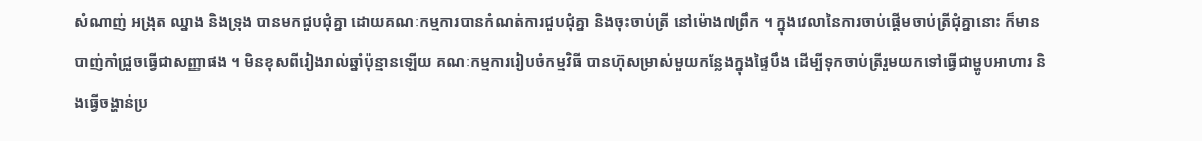សំណាញ់ អង្រុត ឈ្នាង និងទ្រុង បានមកជួបជុំគ្នា ដោយគណៈកម្មការបានកំណត់ការជួបជុំគ្នា និងចុះចាប់ត្រី នៅម៉ោង៧ព្រឹក ។ ក្នុងវេលានៃការចាប់ផ្តើមចាប់ត្រីជុំគ្នានោះ ក៏មានបាញ់កាំជ្រួចធ្វើជាសញ្ញាផង ។ មិនខុសពីរៀងរាល់ឆ្នាំប៉ុន្មានឡើយ គណៈកម្មការរៀបចំកម្មវិធី បានហ៊ុសម្រាស់មួយកន្លែងក្នុងផ្ទៃបឹង ដើម្បីទុកចាប់ត្រីរួមយកទៅធ្វើជាម្ហូបអាហារ និងធ្វើចង្ហាន់ប្រ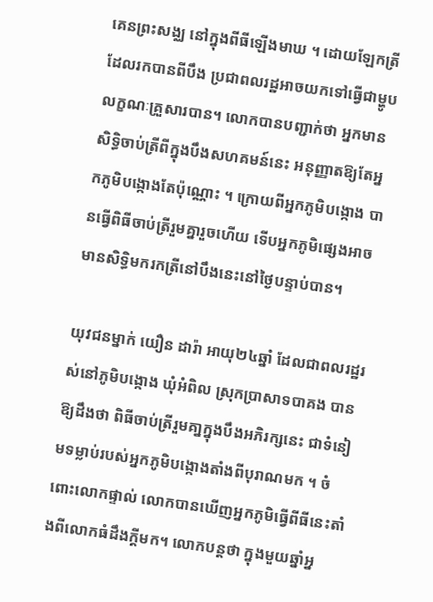គេនព្រះសង្ឈ នៅក្នុងពីធីឡើងមាឃ ។ ដោយឡែកត្រីដែលរកបានពីបឹង ប្រជាពលរដ្ឋអាចយកទៅធ្វើជាម្ហូបលក្ខណៈគ្រួសារបាន។ លោកបានបញ្ជាក់ថា អ្នកមានសិទ្ធិចាប់ត្រីពីក្នុងបឹងសហគមន៍នេះ អនុញ្ញាតឱ្យតែអ្នកភូមិបង្កោងតែប៉ុណ្ណោះ ។ ក្រោយពីអ្នកភូមិបង្កោង បានធ្វើពិធីចាប់ត្រីរួមគ្នារួចហើយ ទើបអ្នកភូមិផ្សេងអាចមានសិទ្ធិមករកត្រីនៅបឹងនេះនៅថ្ងៃបន្ទាប់បាន។

យុវជនម្នាក់ យឿន ដារ៉ា អាយុ២៤ឆ្នាំ ដែលជាពលរដ្ឋរស់នៅភូមិបង្កោង ឃុំអំពិល ស្រុកប្រាសាទបាគង បានឱ្យដឹងថា ពិធីចាប់ត្រីរួមគា្នក្នុងបឹងអភិរក្សនេះ ជាទំនៀមទម្លាប់របស់អ្នកភូមិបង្កោងតាំងពីបុរាណមក ។ ចំពោះលោកផ្ទាល់ លោកបានឃើញអ្នកភូមិធ្វើពីធីនេះតាំងពីលោកធំដឹងក្តីមក។ លោកបន្តថា ក្នុងមួយឆ្នាំអ្ន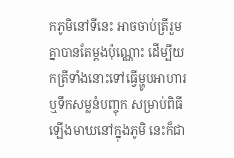កភូមិនៅទីនេះ អាចចាប់ត្រីរួមគ្នាបានតែម្តងប៉ុណ្ណោះ ដើម្បីយកត្រីទាំងនោះទៅធ្វើម្ហូបអាហារ ឬទឹកសម្លនំបញ្ចុក សម្រាប់ពិធីឡើងមាឃនៅក្នុងភូមិ នេះក៏ជា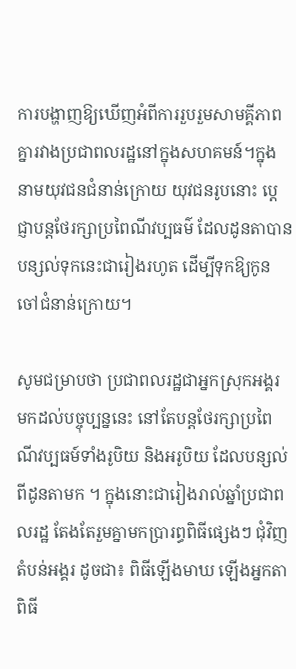ការបង្ហាញឱ្យឃើញអំពីការរួបរួមសាមគ្គីភាពគ្នារវាងប្រជាពលរដ្ឋនៅក្នុងសហគមន៍។ក្នុងនាមយុវជនជំនាន់ក្រោយ យុវជនរូបនោះ ប្តេជ្ញាបន្តថែរក្សាប្រពៃណីវប្បធម៌ ដែលដូនតាបានបន្សល់ទុកនេះជារៀងរហូត ដើម្បីទុកឱ្យកូនចៅជំនាន់ក្រោយ។

សូមជម្រាបថា ប្រជាពលរដ្ឋជាអ្នកស្រុកអង្គរ មកដល់បច្ចុប្បន្ននេះ នៅតែបន្តថែរក្សាប្រពៃណីវប្បធម៍ទាំងរូបិយ និងអរូបិយ ដែលបន្សល់ពីដូនតាមក ។ ក្នុងនោះជារៀងរាល់ឆ្នាំប្រជាពលរដ្ឋ តែងតែរួមគ្នាមកប្រារព្ធពិធីផ្សេងៗ ជុំវិញតំបន់អង្គរ ដូចជា៖ ពិធីឡើងមាឃ ឡើងអ្នកតា ពិធី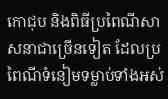កោជុប និងពិធីប្រពៃណីសាសនាជាច្រើនទៀត ដែលប្រពៃណីទំនៀមទម្លាប់ទាំងអស់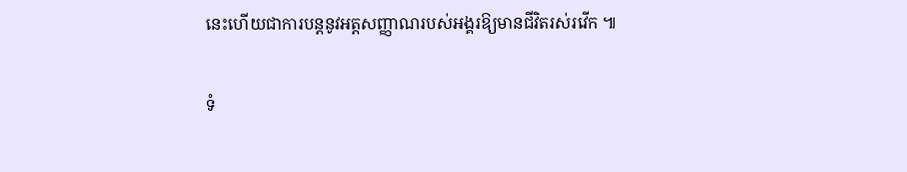នេះហើយជាការបន្តនូវអត្តសញ្ញាណរបស់អង្គរឱ្យមានជីវិតរស់រវើក ៕

ទំ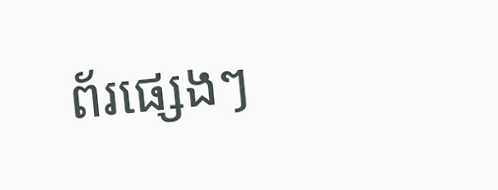ព័រផ្សេងៗ